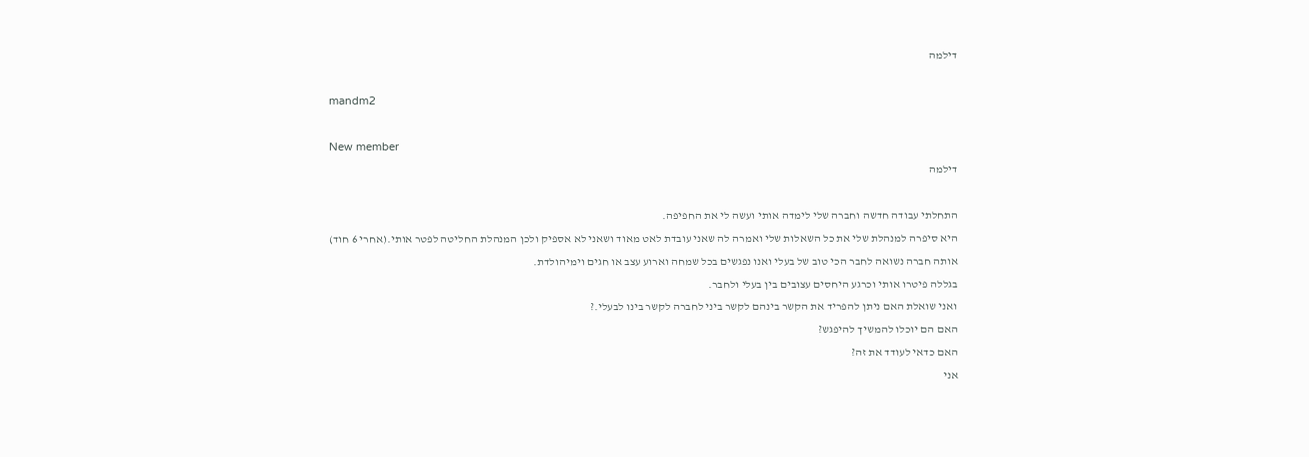דילמה

mandm2

New member
דילמה

התחלתי עבודה חדשה וחברה שלי לימדה אותי ועשה לי את החפיפה.
היא סיפרה למנהלת שלי את כל השאלות שלי ואמרה לה שאני עובדת לאט מאוד ושאני לא אספיק ולכן המנהלת החליטה לפטר אותי.(אחרי 6 חוד)
אותה חברה נשואה לחבר הכי טוב של בעלי ואנו נפגשים בכל שמחה וארוע עצב או חגים וימיהולדת.
בגללה פיטרו אותי וכרגע היחסים עצובים בין בעלי ולחבר.
ואני שואלת האם ניתן להפריד את הקשר בינהם לקשר ביני לחברה לקשר בינו לבעלי.?
האם הם יוכלו להמשיך להיפגש?
האם כדאי לעודד את זה?
אני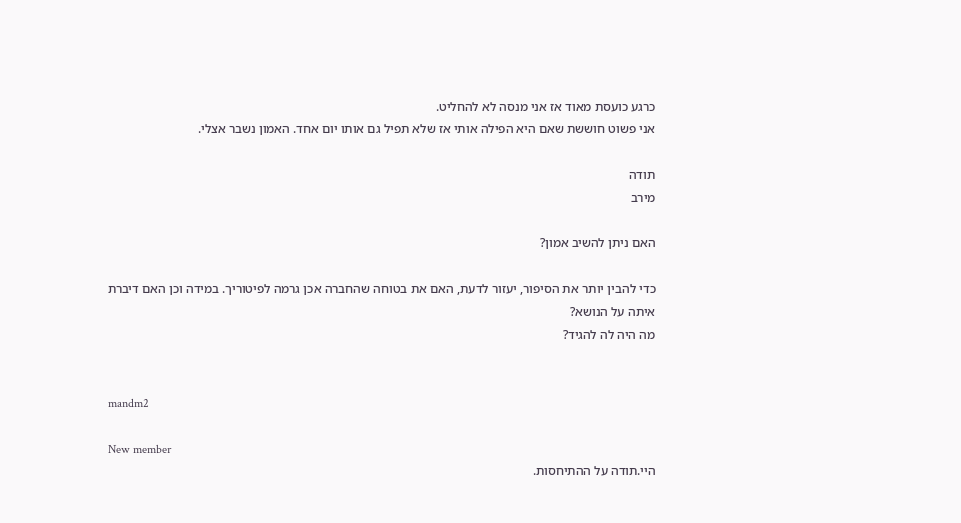כרגע כועסת מאוד אז אני מנסה לא להחליט.
אני פשוט חוששת שאם היא הפילה אותי אז שלא תפיל גם אותו יום אחד. האמון נשבר אצלי.

תודה
מירב

האם ניתן להשיב אמון?

כדי להבין יותר את הסיפור, יעזור לדעת, האם את בטוחה שהחברה אכן גרמה לפיטוריך. במידה וכן האם דיברת איתה על הנושא?
מה היה לה להגיד?


mandm2

New member
היי.תודה על ההתיחסות.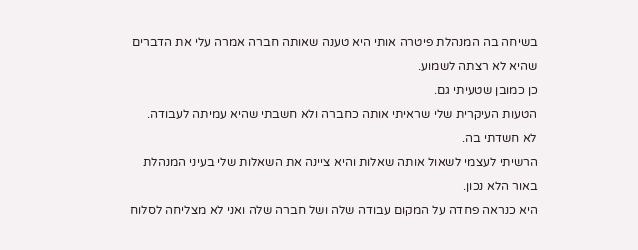בשיחה בה המנהלת פיטרה אותי היא טענה שאותה חברה אמרה עלי את הדברים שהיא לא רצתה לשמוע.
כן כמובן שטעיתי גם.
הטעות העיקרית שלי שראיתי אותה כחברה ולא חשבתי שהיא עמיתה לעבודה.
לא חשדתי בה.
הרשיתי לעצמי לשאול אותה שאלות והיא ציינה את השאלות שלי בעיני המנהלת באור הלא נכון.
היא כנראה פחדה על המקום עבודה שלה ושל חברה שלה ואני לא מצליחה לסלוח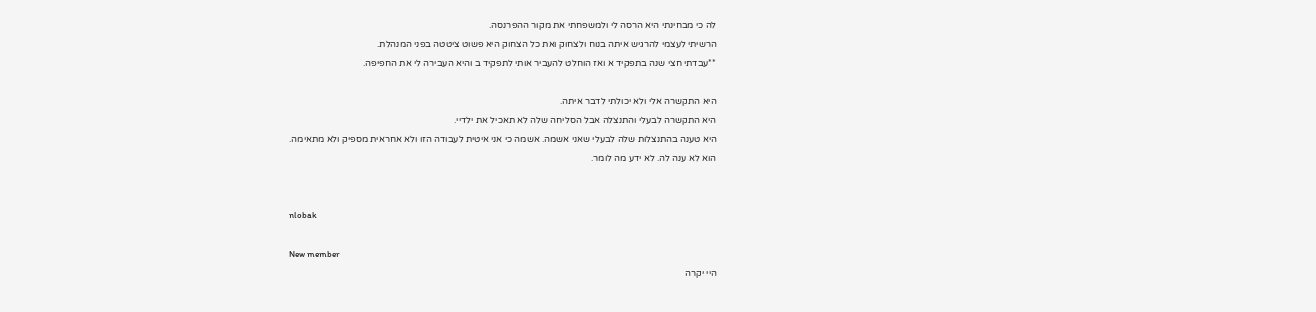לה כי מבחינתי היא הרסה לי ולמשפחתי את מקור ההפרנסה.
הרשיתי לעצמי להרגיש איתה בנוח ולצחוק ואת כל הצחוק היא פשוט ציטטה בפני המנהלת.
**עבדתי חצי שנה בתפקיד א ואז הוחלט להעביר אותי לתפקיד ב והיא העבירה לי את החפיפה.

היא התקשרה אלי ולא יכולתי לדבר איתה.
היא התקשרה לבעלי והתנצלה אבל הסליחה שלה לא תאכיל את ילדיי.
היא טענה בהתנצלות שלה לבעלי שאני אשמה. אשמה כי אני איטית לעבודה הזו ולא אחראית מספיק ולא מתאימה.
הוא לא ענה לה. לא ידע מה לומר.


nlobak

New member
היי יקרה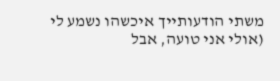משתי הודעותייך איכשהו נשמע לי (אולי אני טועה, אבל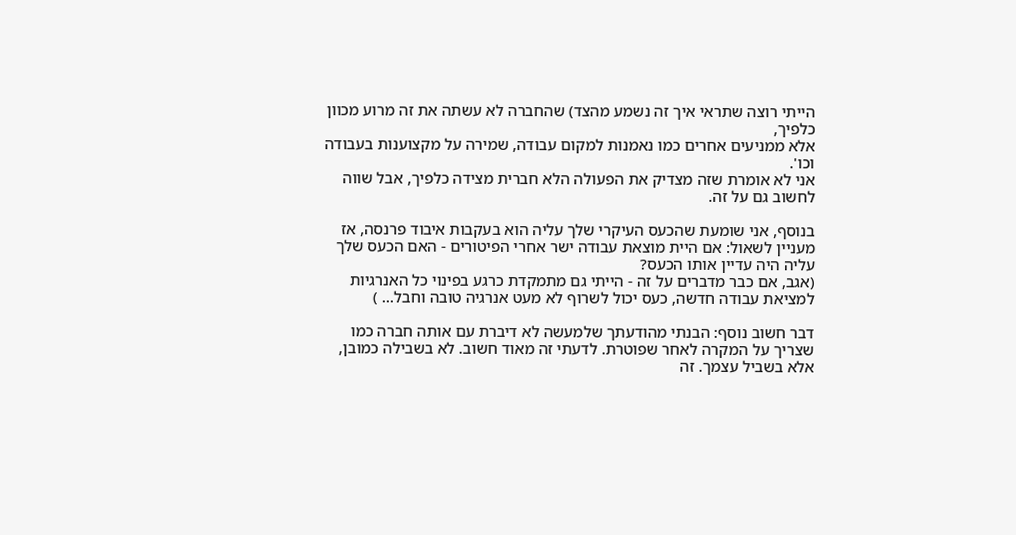הייתי רוצה שתראי איך זה נשמע מהצד) שהחברה לא עשתה את זה מרוע מכוון כלפיך,
אלא ממניעים אחרים כמו נאמנות למקום עבודה, שמירה על מקצוענות בעבודה וכו'.
אני לא אומרת שזה מצדיק את הפעולה הלא חברית מצידה כלפיך, אבל שווה לחשוב גם על זה.

בנוסף, אני שומעת שהכעס העיקרי שלך עליה הוא בעקבות איבוד פרנסה, אז מעניין לשאול: אם היית מוצאת עבודה ישר אחרי הפיטורים - האם הכעס שלך עליה היה עדיין אותו הכעס?
(אגב, אם כבר מדברים על זה - הייתי גם מתמקדת כרגע בפינוי כל האנרגיות למציאת עבודה חדשה, כעס יכול לשרוף לא מעט אנרגיה טובה וחבל... )

דבר חשוב נוסף: הבנתי מהודעתך שלמעשה לא דיברת עם אותה חברה כמו שצריך על המקרה לאחר שפוטרת. לדעתי זה מאוד חשוב. לא בשבילה כמובן, אלא בשביל עצמך. זה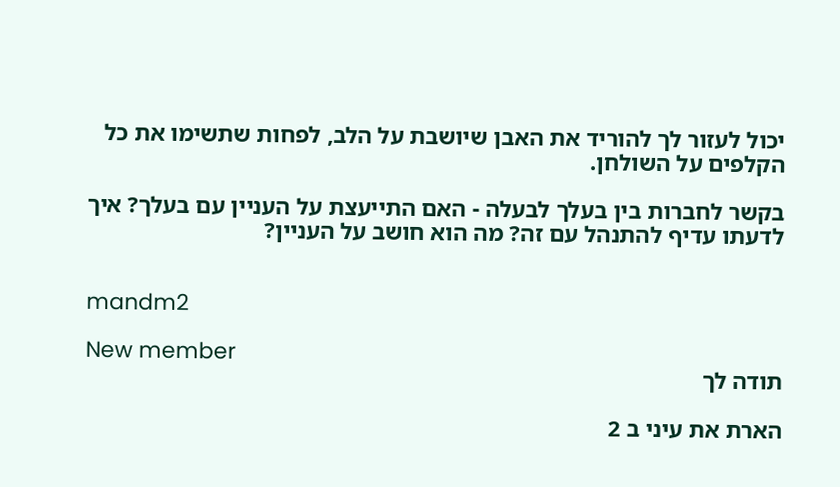יכול לעזור לך להוריד את האבן שיושבת על הלב, לפחות שתשימו את כל הקלפים על השולחן.

בקשר לחברות בין בעלך לבעלה - האם התייעצת על העניין עם בעלך? איך לדעתו עדיף להתנהל עם זה? מה הוא חושב על העניין?


mandm2

New member
תודה לך

הארת את עיני ב 2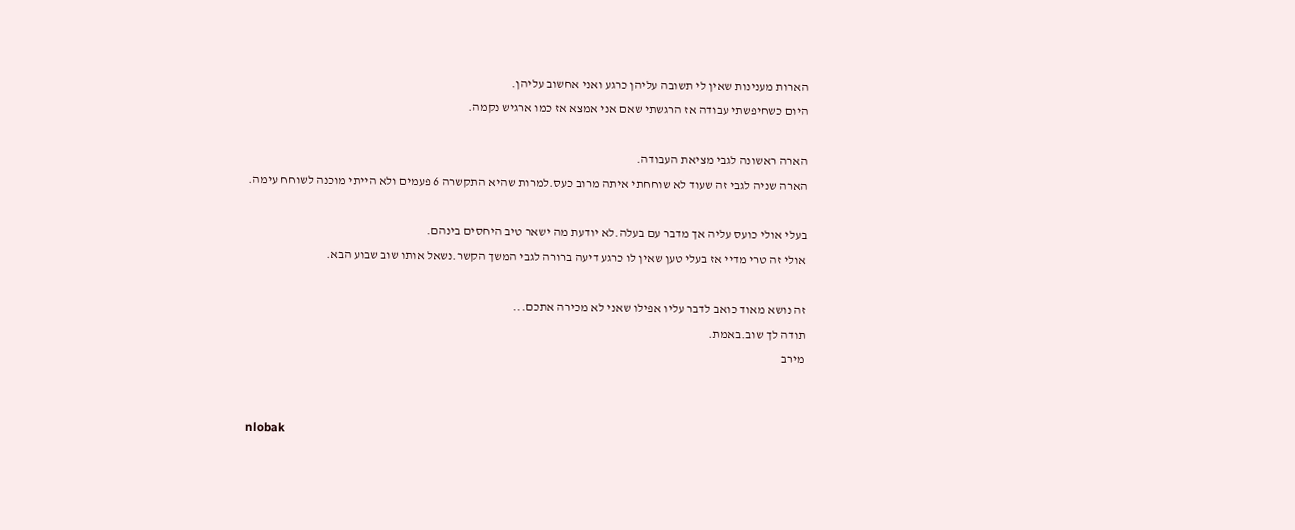הארות מענינות שאין לי תשובה עליהן כרגע ואני אחשוב עליהן.
היום כשחיפשתי עבודה אז הרגשתי שאם אני אמצא אז כמו ארגיש נקמה.

הארה ראשונה לגבי מציאת העבודה.
הארה שניה לגבי זה שעוד לא שוחחתי איתה מרוב כעס.למרות שהיא התקשרה 6 פעמים ולא הייתי מוכנה לשוחח עימה.

בעלי אולי כועס עליה אך מדבר עם בעלה.לא יודעת מה ישאר טיב היחסים בינהם.
אולי זה טרי מדיי אז בעלי טען שאין לו כרגע דיעה ברורה לגבי המשך הקשר.נשאל אותו שוב שבוע הבא.

זה נושא מאוד כואב לדבר עליו אפילו שאני לא מכירה אתכם...
תודה לך שוב.באמת.
מירב


nlobak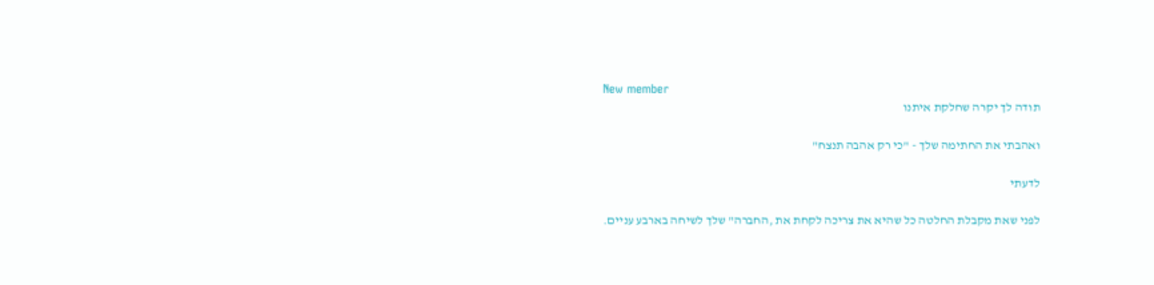New member
תודה לך יקרה שחלקת איתנו

ואהבתי את החתימה שלך - "כי רק אהבה תנצח"

לדעתי

לפני שאת מקבלת החלטה כל שהיא את צריכה לקחת את ,החברה" שלך לשיחה בארבע עניים.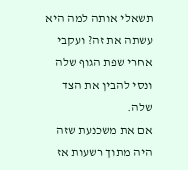תשאלי אותה למה היא עשתה את זה? ועקבי אחרי שפת הגוף שלה ונסי להבין את הצד שלה.
אם את משכנעת שזה היה מתוך רשעות אז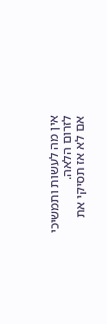אין מה לעשות ותמשיכי לזרום הלאה.
אם לא אז תסיקי את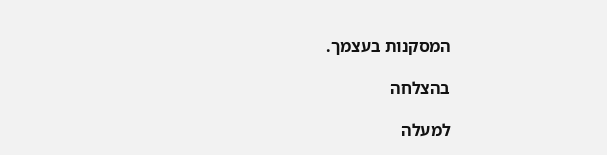המסקנות בעצמך.

בהצלחה

למעלה